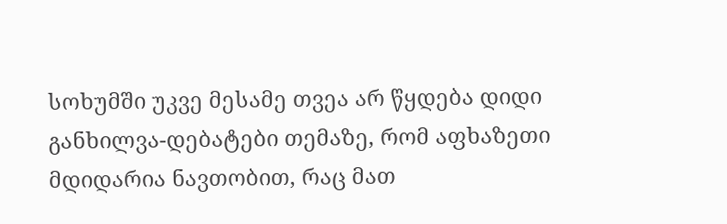სოხუმში უკვე მესამე თვეა არ წყდება დიდი განხილვა-დებატები თემაზე, რომ აფხაზეთი მდიდარია ნავთობით, რაც მათ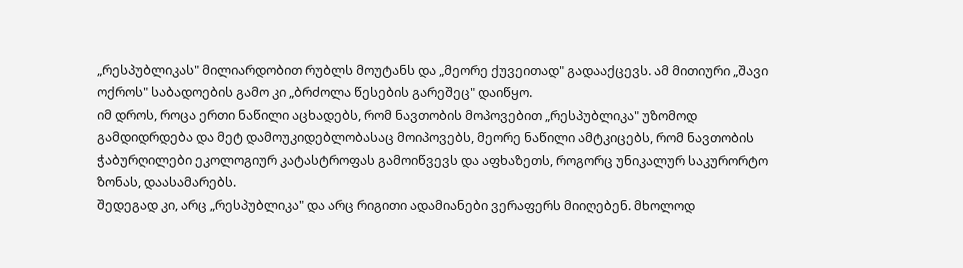„რესპუბლიკას" მილიარდობით რუბლს მოუტანს და „მეორე ქუვეითად" გადააქცევს. ამ მითიური „შავი ოქროს" საბადოების გამო კი „ბრძოლა წესების გარეშეც" დაიწყო.
იმ დროს, როცა ერთი ნაწილი აცხადებს, რომ ნავთობის მოპოვებით „რესპუბლიკა" უზომოდ გამდიდრდება და მეტ დამოუკიდებლობასაც მოიპოვებს, მეორე ნაწილი ამტკიცებს, რომ ნავთობის ჭაბურღილები ეკოლოგიურ კატასტროფას გამოიწვევს და აფხაზეთს, როგორც უნიკალურ საკურორტო ზონას, დაასამარებს.
შედეგად კი, არც „რესპუბლიკა" და არც რიგითი ადამიანები ვერაფერს მიიღებენ. მხოლოდ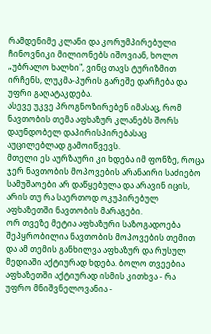რამდენიმე კლანი და კორუმპირებული ჩინოვნიკი მილიონებს იშოვიან, ხოლო „უბრალო ხალხი", ვინც თავს ტურიზმით ირჩენს, ლუკმა-პურის გარეშე დარჩება და უფრი გაღატაკდება.
ასევე უკვე პროგნოზირებენ იმასაც, რომ ნავთობის თემა აფხაზურ კლანებს შორს დაუნდობელ დაპირისპირებასაც აუცილებლად გამოიწვევს.
მთელი ეს აურზაური კი ხდება იმ ფონზე, როცა ჯერ ნავთობის მოპოვების არანაირი საძიებო სამუშაოები არ დაწყებულა და არავინ იცის, არის თუ რა საერთოდ ოკუპირებულ აფხაზეთში ნავთობის მარაგები.
ორ თვეზე მეტია აფხაზური საზოგადოება შეპყრობილია ნავთობის მოპოვების თემით და ამ თემის განხილვა აფხაზურ და რუსულ მედიაში აქტიურად ხდება. ბოლო თვეებია აფხაზეთში აქტიურად ისმის კითხვა - რა უფრო მნიშვნელოვანია -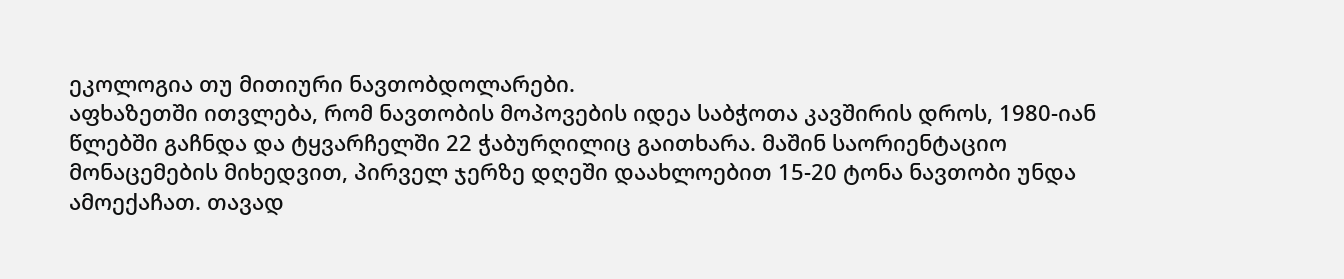ეკოლოგია თუ მითიური ნავთობდოლარები.
აფხაზეთში ითვლება, რომ ნავთობის მოპოვების იდეა საბჭოთა კავშირის დროს, 1980-იან წლებში გაჩნდა და ტყვარჩელში 22 ჭაბურღილიც გაითხარა. მაშინ საორიენტაციო მონაცემების მიხედვით, პირველ ჯერზე დღეში დაახლოებით 15-20 ტონა ნავთობი უნდა ამოექაჩათ. თავად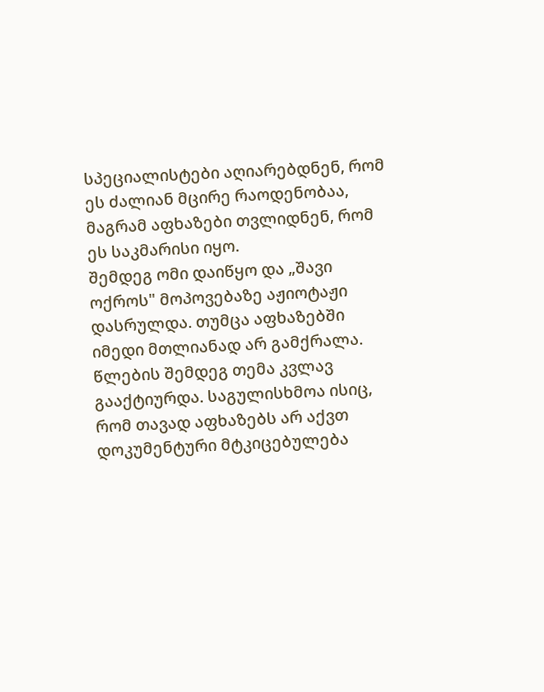სპეციალისტები აღიარებდნენ, რომ ეს ძალიან მცირე რაოდენობაა, მაგრამ აფხაზები თვლიდნენ, რომ ეს საკმარისი იყო.
შემდეგ ომი დაიწყო და „შავი ოქროს" მოპოვებაზე აჟიოტაჟი დასრულდა. თუმცა აფხაზებში იმედი მთლიანად არ გამქრალა. წლების შემდეგ თემა კვლავ გააქტიურდა. საგულისხმოა ისიც, რომ თავად აფხაზებს არ აქვთ დოკუმენტური მტკიცებულება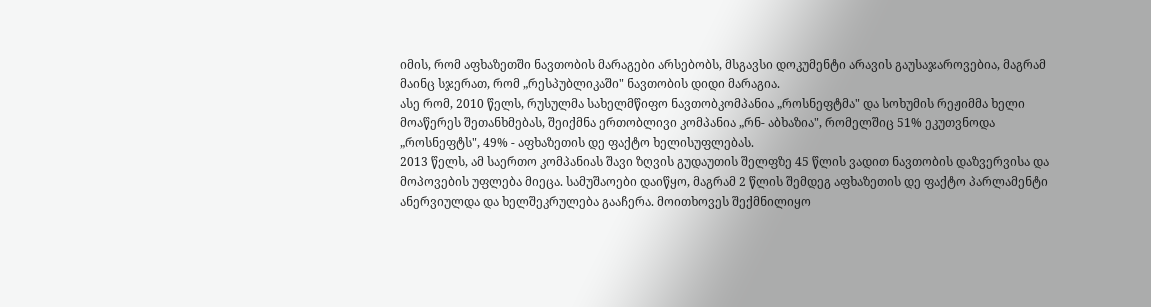იმის, რომ აფხაზეთში ნავთობის მარაგები არსებობს, მსგავსი დოკუმენტი არავის გაუსაჯაროვებია, მაგრამ მაინც სჯერათ, რომ „რესპუბლიკაში" ნავთობის დიდი მარაგია.
ასე რომ, 2010 წელს, რუსულმა სახელმწიფო ნავთობკომპანია „როსნეფტმა" და სოხუმის რეჟიმმა ხელი მოაწერეს შეთანხმებას, შეიქმნა ერთობლივი კომპანია „რნ- აბხაზია", რომელშიც 51% ეკუთვნოდა „როსნეფტს", 49% - აფხაზეთის დე ფაქტო ხელისუფლებას.
2013 წელს, ამ საერთო კომპანიას შავი ზღვის გუდაუთის შელფზე 45 წლის ვადით ნავთობის დაზვერვისა და მოპოვების უფლება მიეცა. სამუშაოები დაიწყო, მაგრამ 2 წლის შემდეგ აფხაზეთის დე ფაქტო პარლამენტი ანერვიულდა და ხელშეკრულება გააჩერა. მოითხოვეს შექმნილიყო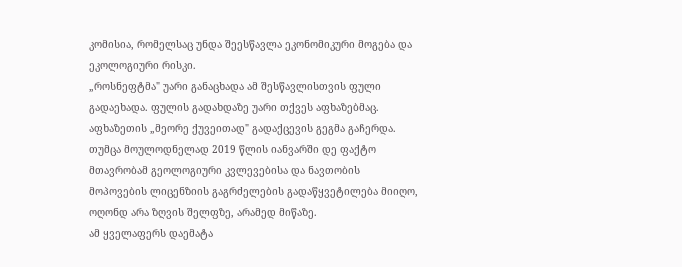კომისია, რომელსაც უნდა შეესწავლა ეკონომიკური მოგება და ეკოლოგიური რისკი.
„როსნეფტმა" უარი განაცხადა ამ შესწავლისთვის ფული გადაეხადა. ფულის გადახდაზე უარი თქვეს აფხაზებმაც. აფხაზეთის „მეორე ქუვეითად" გადაქცევის გეგმა გაჩერდა. თუმცა მოულოდნელად 2019 წლის იანვარში დე ფაქტო მთავრობამ გეოლოგიური კვლევებისა და ნავთობის მოპოვების ლიცენზიის გაგრძელების გადაწყვეტილება მიიღო, ოღონდ არა ზღვის შელფზე, არამედ მიწაზე.
ამ ყველაფერს დაემატა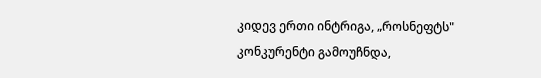კიდევ ერთი ინტრიგა, „როსნეფტს" კონკურენტი გამოუჩნდა,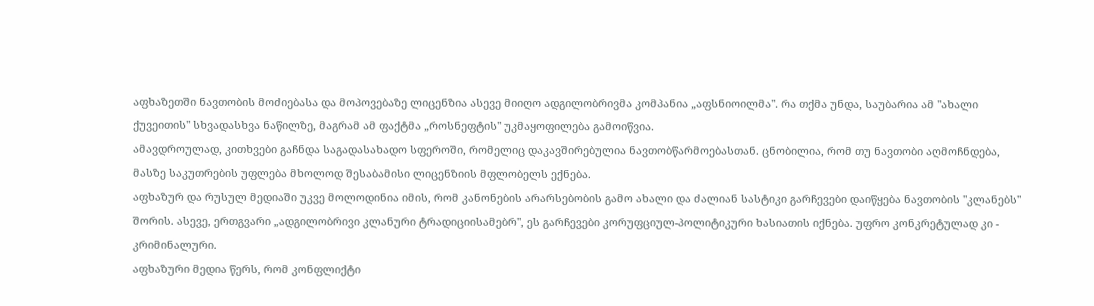აფხაზეთში ნავთობის მოძიებასა და მოპოვებაზე ლიცენზია ასევე მიიღო ადგილობრივმა კომპანია „აფსნიოილმა". რა თქმა უნდა, საუბარია ამ "ახალი ქუვეითის" სხვადასხვა ნაწილზე, მაგრამ ამ ფაქტმა „როსნეფტის" უკმაყოფილება გამოიწვია.
ამავდროულად, კითხვები გაჩნდა საგადასახადო სფეროში, რომელიც დაკავშირებულია ნავთობწარმოებასთან. ცნობილია, რომ თუ ნავთობი აღმოჩნდება, მასზე საკუთრების უფლება მხოლოდ შესაბამისი ლიცენზიის მფლობელს ექნება.
აფხაზურ და რუსულ მედიაში უკვე მოლოდინია იმის, რომ კანონების არარსებობის გამო ახალი და ძალიან სასტიკი გარჩევები დაიწყება ნავთობის "კლანებს" შორის. ასევე, ერთგვარი „ადგილობრივი კლანური ტრადიციისამებრ", ეს გარჩევები კორუფციულ-პოლიტიკური ხასიათის იქნება. უფრო კონკრეტულად კი - კრიმინალური.
აფხაზური მედია წერს, რომ კონფლიქტი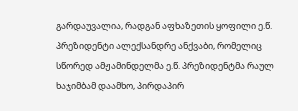გარდაუვალია, რადგან აფხაზეთის ყოფილი ე.წ. პრეზიდენტი ალექსანდრე ანქვაბი, რომელიც სწორედ ამჟამინდელმა ე.წ. პრეზიდენტმა რაულ ხაჯიმბამ დაამხო, პირდაპირ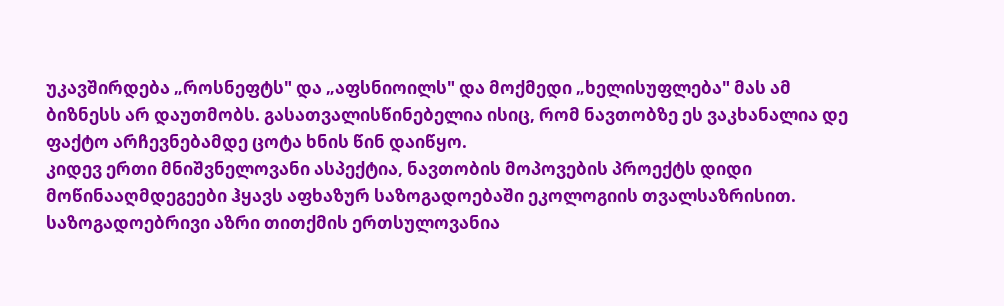უკავშირდება „როსნეფტს" და „აფსნიოილს" და მოქმედი „ხელისუფლება" მას ამ ბიზნესს არ დაუთმობს. გასათვალისწინებელია ისიც, რომ ნავთობზე ეს ვაკხანალია დე ფაქტო არჩევნებამდე ცოტა ხნის წინ დაიწყო.
კიდევ ერთი მნიშვნელოვანი ასპექტია, ნავთობის მოპოვების პროექტს დიდი მოწინააღმდეგეები ჰყავს აფხაზურ საზოგადოებაში ეკოლოგიის თვალსაზრისით. საზოგადოებრივი აზრი თითქმის ერთსულოვანია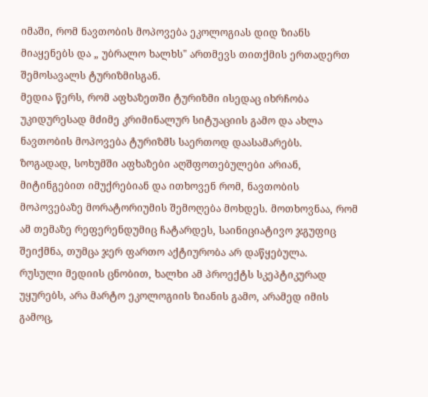იმაში, რომ ნავთობის მოპოვება ეკოლოგიას დიდ ზიანს მიაყენებს და „ უბრალო ხალხს" ართმევს თითქმის ერთადერთ შემოსავალს ტურიზმისგან.
მედია წერს, რომ აფხაზეთში ტურიზმი ისედაც იხრჩობა უკიდურესად მძიმე კრიმინალურ სიტუაციის გამო და ახლა ნავთობის მოპოვება ტურიზმს საერთოდ დაასამარებს.
ზოგადად, სოხუმში აფხაზები აღშფოთებულები არიან, მიტინგებით იმუქრებიან და ითხოვენ რომ, ნავთობის მოპოვებაზე მორატორიუმის შემოღება მოხდეს. მოთხოვნაა, რომ ამ თემაზე რეფერენდუმიც ჩატარდეს, საინიციატივო ჯგუფიც შეიქმნა, თუმცა ჯერ ფართო აქტიურობა არ დაწყებულა.
რუსული მედიის ცნობით, ხალხი ამ პროექტს სკეპტიკურად უყურებს, არა მარტო ეკოლოგიის ზიანის გამო, არამედ იმის გამოც,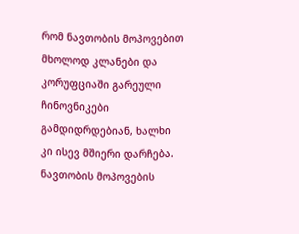რომ ნავთობის მოპოვებით მხოლოდ კლანები და კორუფციაში გარეული ჩინოვნიკები გამდიდრდებიან, ხალხი კი ისევ მშიერი დარჩება.
ნავთობის მოპოვების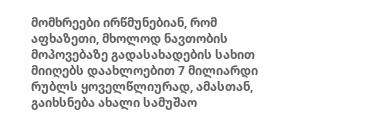მომხრეები ირწმუნებიან, რომ აფხაზეთი, მხოლოდ ნავთობის მოპოვებაზე გადასახადების სახით მიიღებს დაახლოებით 7 მილიარდი რუბლს ყოველწლიურად, ამასთან, გაიხსნება ახალი სამუშაო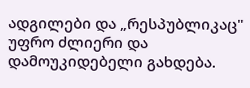ადგილები და „რესპუბლიკაც" უფრო ძლიერი და დამოუკიდებელი გახდება.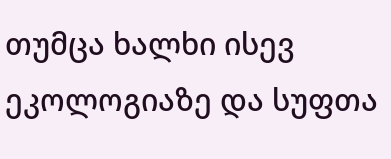თუმცა ხალხი ისევ ეკოლოგიაზე და სუფთა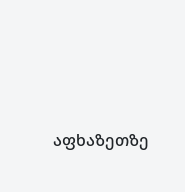აფხაზეთზე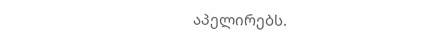აპელირებს.